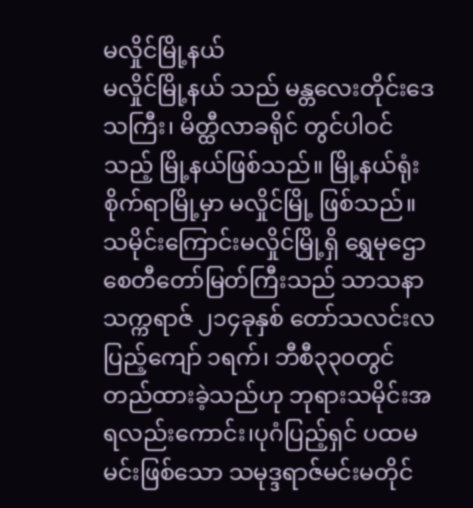မလှိုင်မြို့နယ်
မလှိုင်မြို့နယ် သည် မန္တလေးတိုင်းဒေသကြီး၊ မိတ္ထီလာခရိုင် တွင်ပါဝင်သည့် မြို့နယ်ဖြစ်သည်။ မြို့နယ်ရုံးစိုက်ရာမြို့မှာ မလှိုင်မြို့ ဖြစ်သည်။ သမိုင်းကြောင်းမလှိုင်မြို့ရှိ ရွှေမုဌောစေတီတော်မြတ်ကြီးသည် သာသနာသက္ကရာဇ် ၂၁၄ခုနှစ် တော်သလင်းလပြည့်ကျော် ၁ရက်၊ ဘီစီ၃၃၀တွင် တည်ထားခဲ့သည်ဟု ဘုရားသမိုင်းအရလည်းကောင်း၊ပုဂံပြည့်ရှင် ပထမမင်းဖြစ်သော သမုဒ္ဒရာဇ်မင်းမတိုင်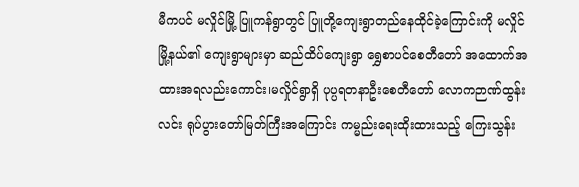မီကပင် မလှိုင်မြို့ ပြူကန်ရွာတွင် ပြူတို့ကျေးရွာတည်နေထိုင်ခဲ့ကြောင်းကို မလှိုင်မြို့နယ်၏ ကျေးရွာများမှာ ဆည်ထိပ်ကျေးရွာ ရွှေစာပင်စေတီတော် အထောက်အထားအရလည်းကောင်း၊မလှိုင်ရွာရှိ ပုပ္ပရတနာဦးစေတီတော် လောကဉာဏ်ထွန်းလင်း ရုပ်ပွားတော်မြတ်ကြီးအကြောင်း ကမ္မည်းရေးထိုးထားသည့် ကြေးသွန်း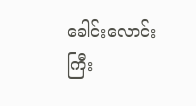ခေါင်းလောင်းကြီး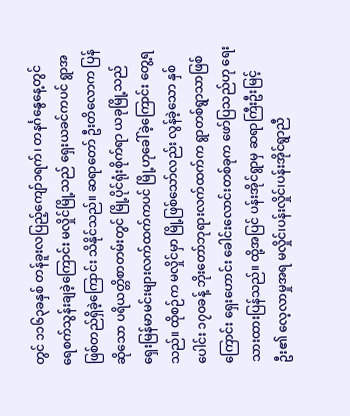တွင် ၁၁၆၃ခနှစ် တန်ခူးလပြည့်ကျော်၁ရက်၊ တနင်္ဂနွေနေ့တွင် ရေစက်သွန်းချခဲ့ကြောင်း မလှိုင်မြို့သည် ရှေးယခင်ကပင် ရွာအဖြစ်တည်ရှိခဲ့ကြောင်း သိနိုင်သည်။ ဆရာတော် ဦးတိလောက ပြန်ဆိုသော ပရိယတ္တိစာတမ်းတွင် မြို့ပိုင်ရုံးစိုက်ရာ ယခုမြို့သည် ရှေးမြန်မာမင်းများလက်ထက်ကပင် မြို့ဟုခေါ်ခဲ့ကြောင်း တွေ့ရသည်။ ထိုစဉ်က မလှိုင်မှာ မြို့ဖြစ်သော်လည်း လွန်ခဲ့သော နှစ်ပေါင်း ၁၇၀ခန့် ဘိုးတော်ဘုရားလက်ထက်က ရွာတစ်ရွာသာဖြစ်ကြောင်း ရှေးဟောင်း ခေါင်းလောင်းတစ်ခုက ဖော်ပြသည်ဟု ရေးသားထားပြန်သည်။ ထို့အပြင် ပန်းအိုင်ရွာမှ ဆရာကြီးဦးမြင့်ဦး၏ လေ့လာမှုအရ မလှိုင်၊ပန်းလှိုင်၊ပန်းအိုင်ရွာညီ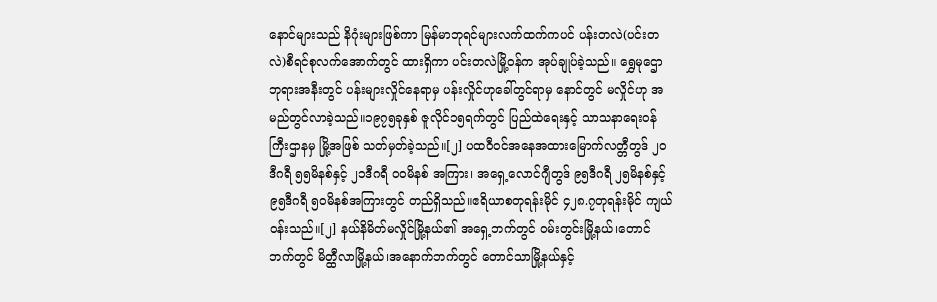နောင်များသည် နိဂုံးများဖြစ်ကာ မြန်မာဘုရင်များလက်ထက်ကပင် ပန်းတလဲ(ပင်းတလဲ)စီရင်စုလက်အောက်တွင် ထားရှိကာ ပင်းတလဲမြို့ဝန်က အုပ်ချုပ်ခဲ့သည်။ ရွှေမုဌောဘုရားအနီးတွင် ပန်းများလှိုင်နေရာမှ ပန်းလှိုင်ဟုခေါ်တွင်ရာမှ နောင်တွင် မလှိုင်ဟု အမည်တွင်လာခဲ့သည်။၁၉၇၅ခုနှစ် ဇူလိုင်၁၅ရက်တွင် ပြည်ထဲရေးနှင့် သာသနာရေးဝန်ကြီးဌာနမှ မြို့အဖြစ် သတ်မှတ်ခဲ့သည်။[၂] ပထဝီဝင်အနေအထားမြောက်လတ္တီတွဒ် ၂၀ဒီဂရီ ၅၅မိနစ်နှင့် ၂၁ဒီဂရီ ၀၀မိနစ် အကြား၊ အရှေ့လောင်ဂျီတွဒ် ၉၅ဒီဂရီ ၂၅မိနစ်နှင့် ၉၅ဒီဂရီ ၅၀မိနစ်အကြားတွင် တည်ရှိသည်။ဧရိယာစတုရန်းမိုင် ၄၂၈.၇တုရန်းမိုင် ကျယ်ဝန်းသည်။[၂] နယ်နိမိတ်မလှိုင်မြို့နယ်၏ အရှေ့ဘက်တွင် ဝမ်းတွင်းမြို့နယ်၊တောင်ဘက်တွင် မိတ္ထီလာမြို့နယ်၊အနောက်ဘက်တွင် တောင်သာမြို့နယ်နှင့်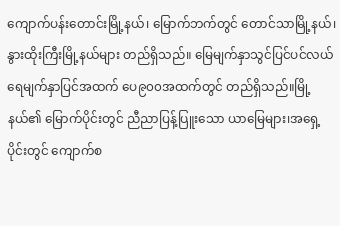ကျောက်ပန်းတောင်းမြို့နယ်၊ မြောက်ဘက်တွင် တောင်သာမြို့နယ်၊နွားထိုးကြီးမြို့နယ်များ တည်ရှိသည်။ မြေမျက်နှာသွင်ပြင်ပင်လယ်ရေမျက်နှာပြင်အထက် ပေ၉၀၀အထက်တွင် တည်ရှိသည်။မြို့နယ်၏ မြောက်ပိုင်းတွင် ညီညာပြန့်ပြူးသော ယာမြေများ၊အရှေ့ပိုင်းတွင် ကျောက်စ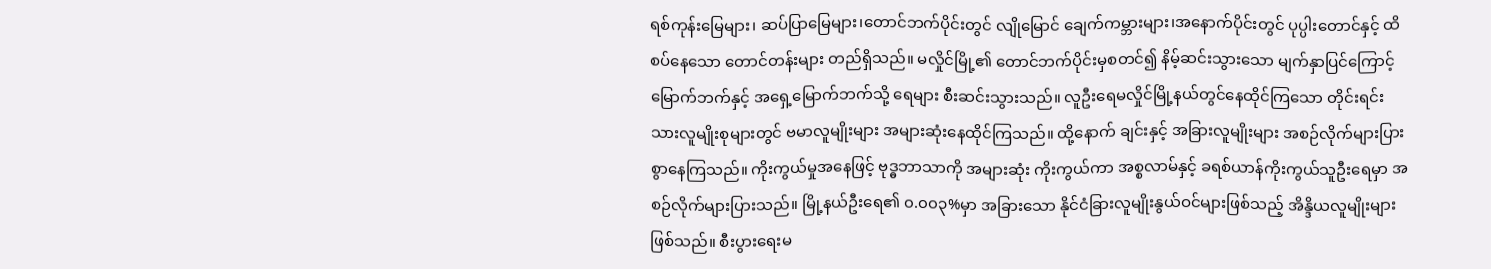ရစ်ကုန်းမြေများ၊ ဆပ်ပြာမြေများ၊တောင်ဘက်ပိုင်းတွင် လျိုမြောင် ချေက်ကမ္ဘားများ၊အနောက်ပိုင်းတွင် ပုပ္ပါးတောင်နှင့် ထိစပ်နေသော တောင်တန်းများ တည်ရှိသည်။ မလှိုင်မြို့၏ တောင်ဘက်ပိုင်းမှစတင်၍ နိမ့်ဆင်းသွားသော မျက်နှာပြင်ကြောင့် မြောက်ဘက်နှင့် အရှေ့မြောက်ဘက်သို့ ရေများ စီးဆင်းသွားသည်။ လူဦးရေမလှိုင်မြို့နယ်တွင်နေထိုင်ကြသော တိုင်းရင်းသားလူမျိုးစုများတွင် ဗမာလူမျိုးများ အများဆုံးနေထိုင်ကြသည်။ ထို့နောက် ချင်းနှင့် အခြားလူမျိုးများ အစဉ်လိုက်များပြားစွာနေကြသည်။ ကိုးကွယ်မှုအနေဖြင့် ဗုဒ္ဓဘာသာကို အများဆုံး ကိုးကွယ်ကာ အစ္စလာမ်နှင့် ခရစ်ယာန်ကိုးကွယ်သူဦးရေမှာ အစဉ်လိုက်များပြားသည်။ မြို့နယ်ဦးရေ၏ ၀.၀၀၃%မှာ အခြားသော နိုင်ငံခြားလူမျိုးနွယ်ဝင်များဖြစ်သည့် အိန္ဒိယလူမျိုးများဖြစ်သည်။ စီးပွားရေးမ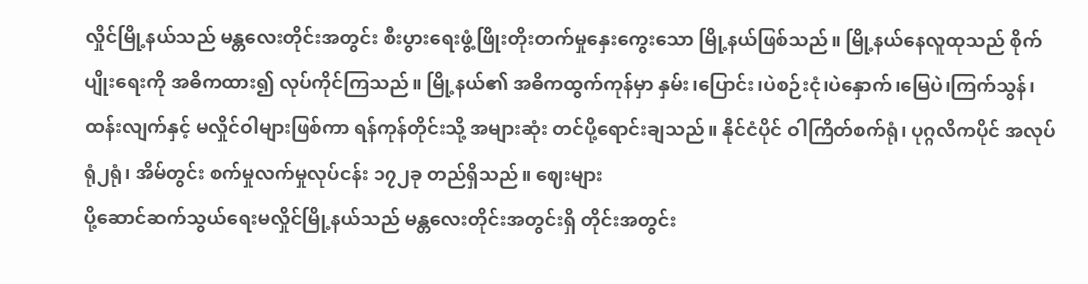လှိုင်မြို့နယ်သည် မန္တလေးတိုင်းအတွင်း စီးပွားရေးဖွံ့ဖြိုးတိုးတက်မှုနှေးကွေးသော မြို့နယ်ဖြစ်သည်။ မြို့နယ်နေလူထုသည် စိုက်ပျိုးရေးကို အဓိကထား၍ လုပ်ကိုင်ကြသည်။ မြို့နယ်၏ အဓိကထွက်ကုန်မှာ နှမ်း၊ပြောင်း၊ပဲစဉ်းငုံ၊ပဲနှောက်၊မြေပဲ၊ကြက်သွန်၊ ထန်းလျက်နှင့် မလှိုင်ဝါများဖြစ်ကာ ရန်ကုန်တိုင်းသို့ အများဆုံး တင်ပို့ရောင်းချသည်။ နိုင်ငံပိုင် ဝါကြိတ်စက်ရုံ၊ ပုဂ္ဂလိကပိုင် အလုပ်ရုံ၂ရုံ၊ အိမ်တွင်း စက်မှုလက်မှုလုပ်ငန်း ၁၇၂ခု တည်ရှိသည်။ ဈေးများ
ပို့ဆောင်ဆက်သွယ်ရေးမလှိုင်မြို့နယ်သည် မန္တလေးတိုင်းအတွင်းရှိ တိုင်းအတွင်း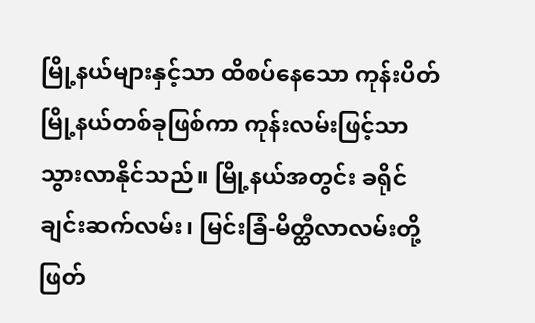မြို့နယ်များနှင့်သာ ထိစပ်နေသော ကုန်းပိတ်မြို့နယ်တစ်ခုဖြစ်ကာ ကုန်းလမ်းဖြင့်သာ သွားလာနိုင်သည်။ မြို့နယ်အတွင်း ခရိုင်ချင်းဆက်လမ်း၊ မြင်းခြံ-မိတ္ထီလာလမ်းတို့ ဖြတ်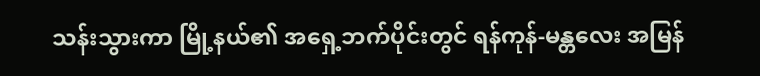သန်းသွားကာ မြို့နယ်၏ အရှေ့ဘက်ပိုင်းတွင် ရန်ကုန်-မန္တလေး အမြန်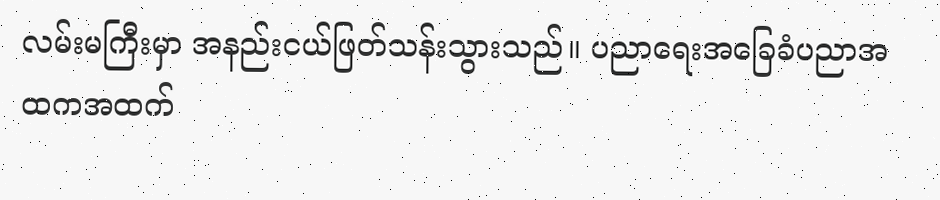လမ်းမကြီးမှာ အနည်းငယ်ဖြတ်သန်းသွားသည်။ ပညာရေးအခြေခံပညာအထကအထက်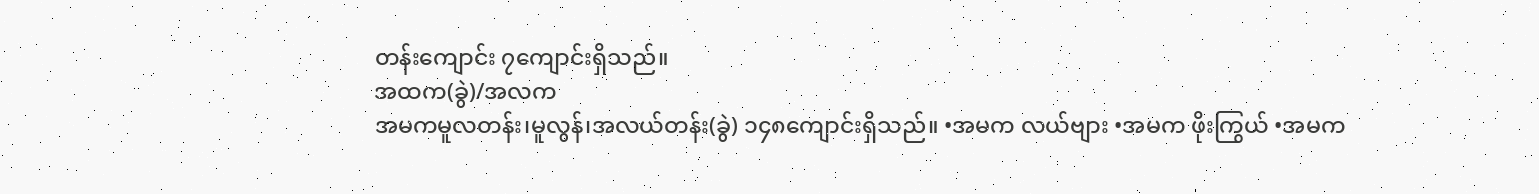တန်းကျောင်း ၇ကျောင်းရှိသည်။
အထက(ခွဲ)/အလက
အမကမူလတန်း၊မူလွန်၊အလယ်တန်း(ခွဲ) ၁၄၈ကျောင်းရှိသည်။ •အမက လယ်ဗျား •အမက ဖိုးကြွယ် •အမက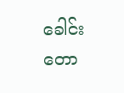ခေါင်းတော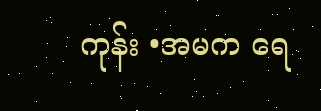ကုန်း •အမက ရေ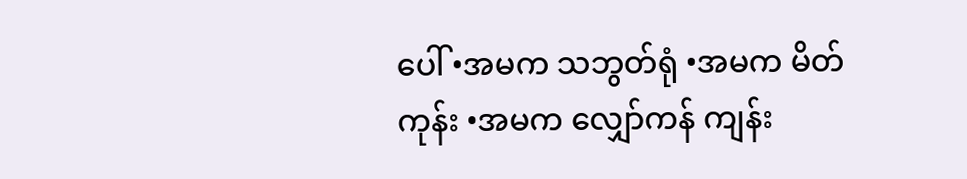ပေါ် •အမက သဘွတ်ရုံ •အမက မိတ်ကုန်း •အမက လျှော်ကန် ကျန်း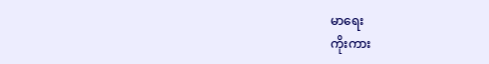မာရေး
ကိုးကား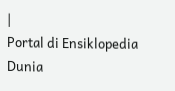|
Portal di Ensiklopedia Dunia